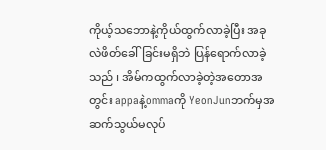ကိုယ့်သဘောနဲ့ကိုယ်ထွက်လာခဲ့ပြီး အခုလဲဖိတ်ခေါ်ခြင်းမရှိဘဲ ပြန်ရောက်လာခဲ့သည် ၊ အိမ်ကထွက်လာခဲ့တဲ့အတောအတွင်း appaနဲ့ommaကို YeonJunဘက်မှအဆက်သွယ်မလုပ်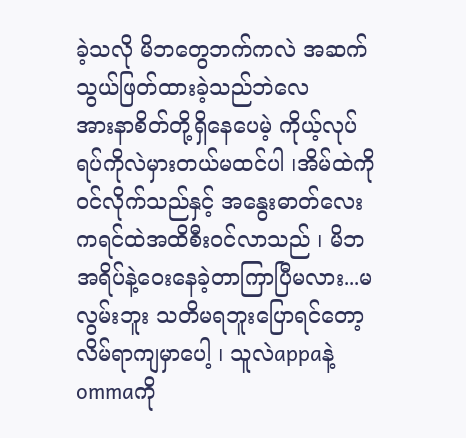ခဲ့သလို မိဘတွေဘက်ကလဲ အဆက်သွယ်ဖြတ်ထားခဲ့သည်ဘဲလေ
အားနာစိတ်တို့ရှိနေပေမဲ့ ကိုယ့်လုပ်ရပ်ကိုလဲမှားတယ်မထင်ပါ ၊အိမ်ထဲကိုဝင်လိုက်သည်နှင့် အနွေးဓာတ်လေးကရင်ထဲအထိစီးဝင်လာသည် ၊ မိဘအရိပ်နဲ့ဝေးနေခဲ့တာကြာပြီမလား...မလွမ်းဘူး သတိမရဘူးပြောရင်တော့လိမ်ရာကျမှာပေါ့ ၊ သူလဲappaနဲ့ommaကို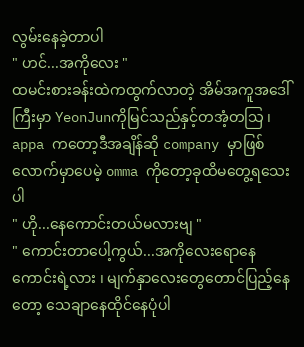လွမ်းနေခဲ့တာပါ
" ဟင်...အကိုလေး "
ထမင်းစားခန်းထဲကထွက်လာတဲ့ အိမ်အကူအဒေါ်ကြီးမှာ YeonJunကိုမြင်သည်နှင့်တအံ့တသြ ၊ appa ကတော့ဒီအချိန်ဆို company မှာဖြစ်လောက်မှာပေမဲ့ omma ကိုတော့ခုထိမတွေ့ရသေးပါ
" ဟို...နေကောင်းတယ်မလားဗျ "
" ကောင်းတာပေါ့ကွယ်...အကိုလေးရောနေကောင်းရဲ့လား ၊ မျက်နှာလေးတွေတောင်ပြည့်နေတော့ သေချာနေထိုင်နေပုံပါ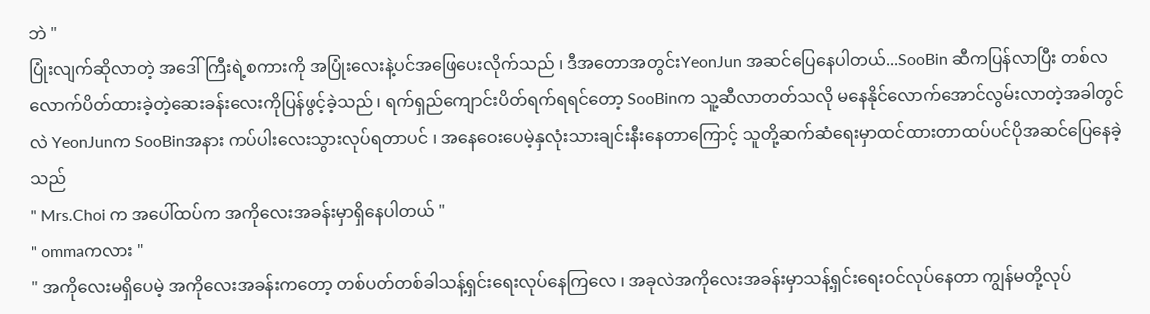ဘဲ "
ပြုံးလျက်ဆိုလာတဲ့ အဒေါ်ကြီးရဲ့စကားကို အပြုံးလေးနဲ့ပင်အဖြေပေးလိုက်သည် ၊ ဒီအတောအတွင်းYeonJun အဆင်ပြေနေပါတယ်...SooBin ဆီကပြန်လာပြီး တစ်လလောက်ပိတ်ထားခဲ့တဲ့ဆေးခန်းလေးကိုပြန်ဖွင့်ခဲ့သည် ၊ ရက်ရှည်ကျောင်းပိတ်ရက်ရရင်တော့ SooBinက သူ့ဆီလာတတ်သလို မနေနိုင်လောက်အောင်လွမ်းလာတဲ့အခါတွင်လဲ YeonJunက SooBinအနား ကပ်ပါးလေးသွားလုပ်ရတာပင် ၊ အနေဝေးပေမဲ့နှလုံးသားချင်းနီးနေတာကြောင့် သူတို့ဆက်ဆံရေးမှာထင်ထားတာထပ်ပင်ပိုအဆင်ပြေနေခဲ့သည်
" Mrs.Choi က အပေါ်ထပ်က အကိုလေးအခန်းမှာရှိနေပါတယ် "
" ommaကလား "
" အကိုလေးမရှိပေမဲ့ အကိုလေးအခန်းကတော့ တစ်ပတ်တစ်ခါသန့်ရှင်းရေးလုပ်နေကြလေ ၊ အခုလဲအကိုလေးအခန်းမှာသန့်ရှင်းရေးဝင်လုပ်နေတာ ကျွန်မတို့လုပ်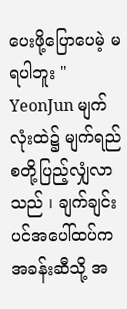ပေးဖို့ပြောပေမဲ့ မရပါဘူး "
YeonJun မျက်လုံးထဲ၌ မျက်ရည်စတို့ပြည့်လျှံလာသည် ၊ ချက်ချင်းပင်အပေါ်ထပ်က အခန်းဆီသို့ အ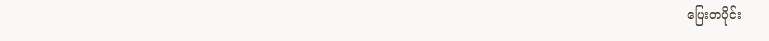ပြေးတပိုင်း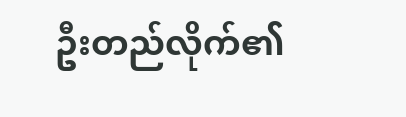ဦးတည်လိုက်၏